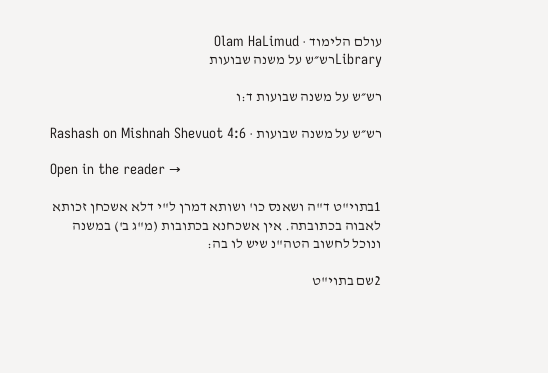עולם הלימוד · Olam HaLimud
Libraryרש״ש על משנה שבועות

רש״ש על משנה שבועות ד:ו

רש״ש על משנה שבועות · Rashash on Mishnah Shevuot 4:6

Open in the reader →

1בתוי"ט ד"ה ושאנס כו' ושותא דמרן ל"י דלא אשכחן זכותא לאבוה בכתובתה. אין אשכחנא בכתובות (מ"ג ב') במשנה ונוכל לחשוב הטה"נ שיש לו בה:

2שם בתוי"ט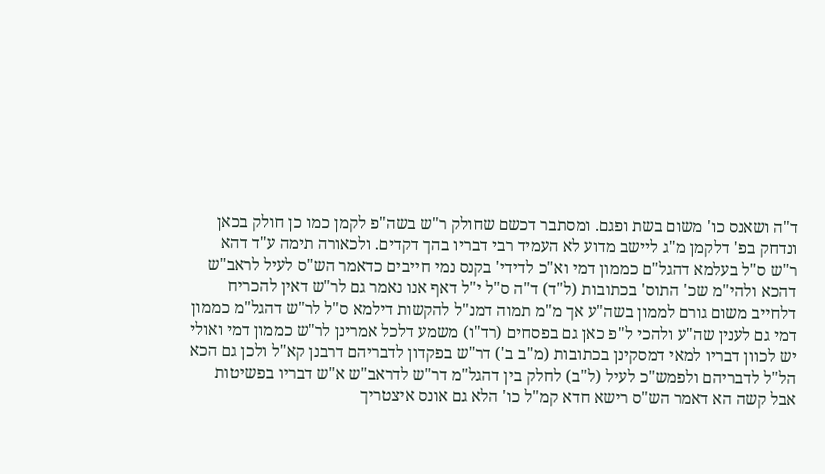ד"ה ושאנס כו' משום בשת ופגם. ומסתבר דכשם שחולק ר"ש בשה"פ לקמן כמו כן חולק בכאן ונדחק בפ' דלקמן מ"ג ליישב מדוע לא העמיד רבי דבריו בהך דקדים. ולכאורה תימה ע"ד דהא ר"ש ס"ל בעלמא דהגל"ם כממון דמי וא"כ לדידי' בקנס נמי חייבים כדאמר הש"ס לעיל לראב"ש דהכא ולהי"מ שכ' התוס' בכתובות (ל"ד) ד"ה ס"ל י"ל דאף אנו נאמר גם לר"ש דאין להכריח דלחייב משום גורם לממון בשה"ע אך מ"מ תמוה דמנ"ל להקשות דילמא ס"ל לר"ש דהגל"מ כממון דמי גם לענין שה"ע ולהכי ל"פ כאן גם בפסחים (רד"ו) משמע דלכל אמרינן לר"ש כממון דמי ואולי יש לכוון דבריו למאי דמסקינן בכתובות (מ"ב ב') דר"ש בפקדון לדבריהם דרבנן קא"ל ולכן גם הכא הל"ל לדבריהם ולפמש"כ לעיל (ל"ב) לחלק בין דהגל"מ דר"ש לדראב"ש א"ש דבריו בפשיטות אבל קשה הא דאמר הש"ס רישא חדא קמ"ל כו' הלא גם אונס איצטריך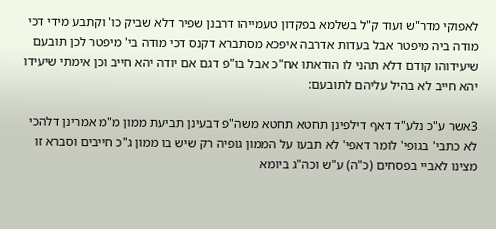לאפוקי מדר"ש ועוד ק"ל בשלמא בפקדון טעמייהו דרבנן שפיר דלא שביק כו' וקתבע מידי דכי מודה ביה מיפטר אבל בעדות אדרבה איפכא מסתברא דקנס דכי מודה בי' מיפטר לכן תובעם שיעידוהו קודם דלא תהני לו הודאתו אח"כ אבל בו"פ דגם אם יודה יהא חייב וכן אימתי שיעידו יהא חייב לא בהיל עליהם לתובעם:

3אשר ע"כ נלע"ד דאף דילפינן תחטא תחטא משה"פ דבעינן תביעת ממון מ"מ אמרינן דלהכי לא כתבי' בגופי' לומר דאפי' לא תבעו על הממון גופיה רק שיש בו ממון ג"כ חייבים וסברא זו מצינו לאביי בפסחים (כ"ה) ע"ש וכה"ג ביומא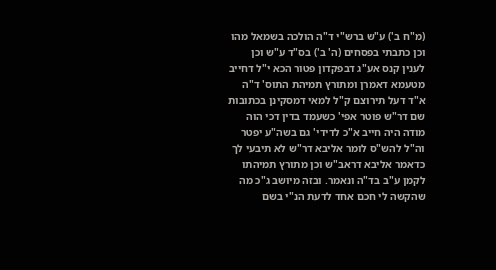(מ"ח ב') ע"ש ברש"י ד"ה הולכה בשמאל מהו וכן כתבתי בפסחים (ה' ב') בס"ד ע"ש וכן לענין קנס אע"ג דבפקדון פטור הכא י"ל דחייב מטעמא דאמרן ומתורץ תמיהת התוס' ד"ה א"ד דעל תירוצם ק"ל למאי דמסקינן בכתובות שם דר"ש פוטר אפי' כשעמד בדין דכי הוה מודה היה חייב א"כ לדידי' גם בשה"ע יפטר וה"ל להש"ס לומר אליבא דר"ש לא תיבעי לך כדאמר אליבא דראב"ש וכן מתורץ תמיהתו לקמן ע"ב בד"ה ונאמר. ובזה מיושב ג"כ מה שהקשה לי חכם אחד לדעת הנ"י בשם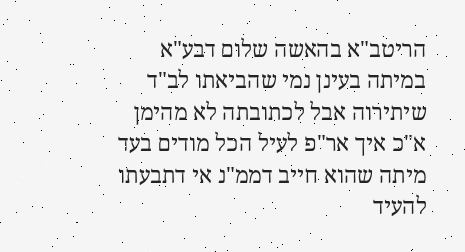הריטב"א בהאשה שלום דבע"א במיתה בעינן נמי שהביאתו לב"ד שיתירוה אבל לכתובתה לא מהימן א"כ איך אר"פ לעיל הכל מודים בעד מיתה שהוא חייב דממ"נ אי דתבעתו להעיד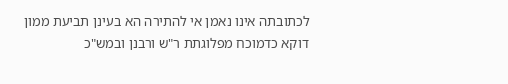לכתובתה אינו נאמן אי להתירה הא בעינן תביעת ממון דוקא כדמוכח מפלוגתת ר"ש ורבנן ובמש"כ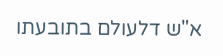א"ש דלעולם בתובעתו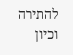להתירה וכיון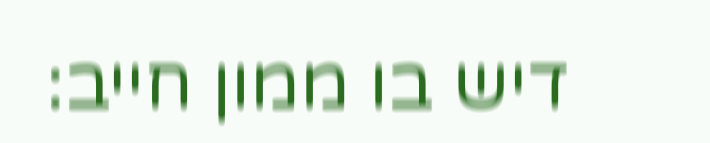דיש בו ממון חייב: